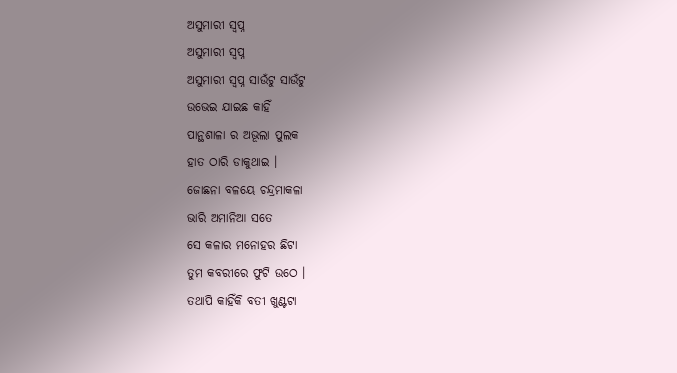ଅସୁମାରୀ ସ୍ବପ୍ନ
ଅସୁମାରୀ ସ୍ବପ୍ନ
ଅସୁମାରୀ ସ୍ବପ୍ନ ସାଉଁଟୁ ସାଉଁଟୁ
ଉଭେଇ ଯାଇଛ କାହିଁ
ପାନ୍ଥଶାଳା ର ଅଭୂଲା ପୁଲକ
ହାତ ଠାରି ଡାକୁଥାଇ ।
ଜୋଛନା ବଳୟେ ଚନ୍ଦ୍ରମାକଳା
ଭାରି ଅମାନିଆ ସତେ
ସେ କଳାର ମନୋହର ଛିଟା
ତୁମ କବରୀରେ ଫୁଟି ଉଠେ ।
ତଥାପି କାହିଁକି ବତୀ ଖୁଣ୍ଟଟା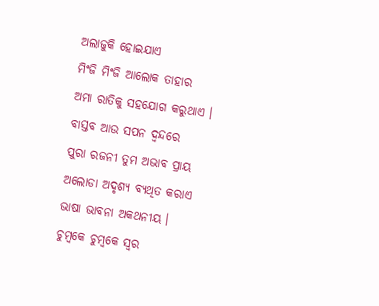ଅଲାଜୁକି ହୋଇଯାଏ
ମିଂଜି ମିଂଜି ଆଲୋକ ତାହାର
ଅମା ରାତିକୁ ସହଯୋଗ କରୁଥାଏ ।
ବାସ୍ତବ ଆଉ ସପନ ଦ୍ବନ୍ଦରେ
ପୁରା ରଜନୀ ତୁମ ଅଭାବ ପ୍ରାୟ
ଅଲୋଡା ଅଦୃଶ୍ୟ ବ୍ୟଥିତ କରାଏ
ଭାଷା ଭାବନା ଅକଥନୀୟ ।
ଚୁମ୍ବକେ ଚୁମ୍ବକେ ସ୍ବର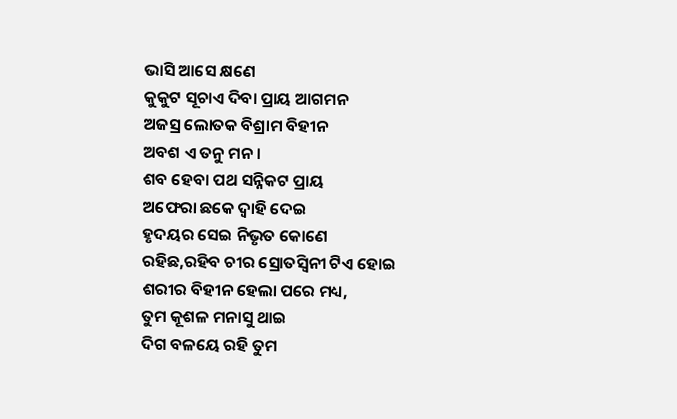ଭାସି ଆସେ କ୍ଷଣେ
କୁକୁଟ ସୂଚାଏ ଦିବା ପ୍ରାୟ ଆଗମନ
ଅଜସ୍ର ଲୋତକ ବିଶ୍ରାମ ବିହୀନ
ଅବଶ ଏ ତନୁ ମନ ।
ଶବ ହେବା ପଥ ସନ୍ନିକଟ ପ୍ରାୟ
ଅଫେରା ଛକେ ଦ୍ବାହି ଦେଇ
ହୃଦୟର ସେଇ ନିଭୃତ କୋଣେ
ରହିଛ,ରହିବ ଚୀର ସ୍ରୋତସ୍ବିନୀ ଟିଏ ହୋଇ
ଶରୀର ବିହୀନ ହେଲା ପରେ ମଧ୍ୟ,
ତୁମ କୂଶଳ ମନାସୁ ଥାଇ
ଦିଗ ବଳୟେ ରହି ତୁମ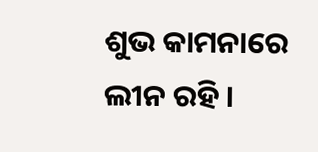ଶୁଭ କାମନାରେ ଲୀନ ରହି ।